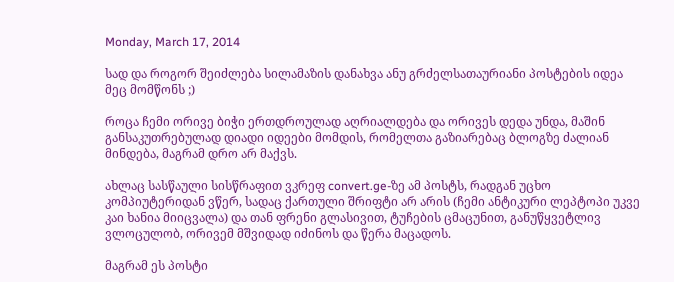Monday, March 17, 2014

სად და როგორ შეიძლება სილამაზის დანახვა ანუ გრძელსათაურიანი პოსტების იდეა მეც მომწონს ;)

როცა ჩემი ორივე ბიჭი ერთდროულად აღრიალდება და ორივეს დედა უნდა, მაშინ განსაკუთრებულად დიადი იდეები მომდის, რომელთა გაზიარებაც ბლოგზე ძალიან მინდება, მაგრამ დრო არ მაქვს.

ახლაც სასწაული სისწრაფით ვკრეფ convert.ge-ზე ამ პოსტს, რადგან უცხო კომპიუტერიდან ვწერ, სადაც ქართული შრიფტი არ არის (ჩემი ანტიკური ლეპტოპი უკვე კაი ხანია მიიცვალა) და თან ფრენი გლასივით, ტუჩების ცმაცუნით, განუწყვეტლივ ვლოცულობ, ორივემ მშვიდად იძინოს და წერა მაცადოს.

მაგრამ ეს პოსტი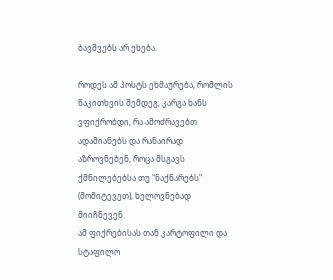ბავშვებს არ ეხება.

როდეს ამ პოსტს ეხმაურება, რომლის წაკითხვის შემდეგ, კარგა ხანს ვფიქრობდი, რა ამოძრავებთ ადამიანებს და რანაირად აზროვნებენ, როცა მსგავს ქმნილებებსა თუ "ნაქნარებს" (მომიტევეთ), ხელოვნებად მიიჩნევენ.
ამ ფიქრებისას თან კარტოფილი და სტაფილო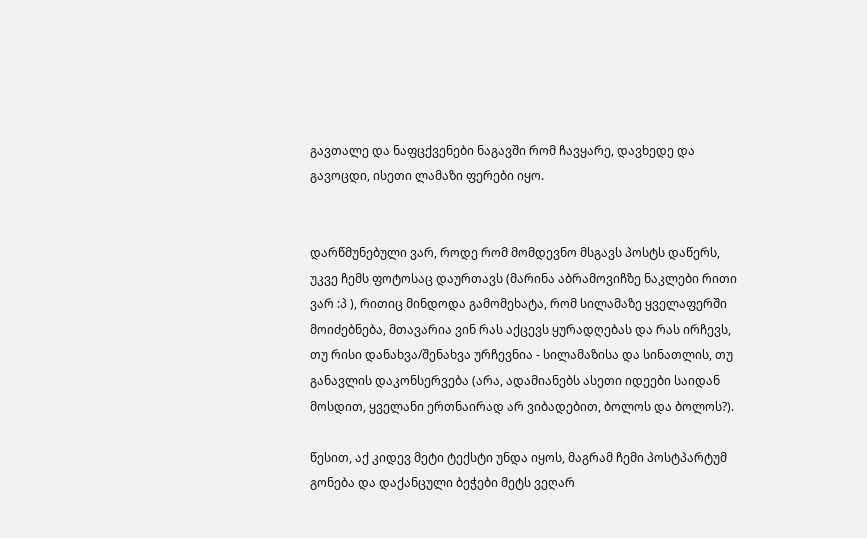გავთალე და ნაფცქვენები ნაგავში რომ ჩავყარე, დავხედე და გავოცდი, ისეთი ლამაზი ფერები იყო.


დარწმუნებული ვარ, როდე რომ მომდევნო მსგავს პოსტს დაწერს, უკვე ჩემს ფოტოსაც დაურთავს (მარინა აბრამოვიჩზე ნაკლები რითი ვარ :პ ), რითიც მინდოდა გამომეხატა, რომ სილამაზე ყველაფერში მოიძებნება, მთავარია ვინ რას აქცევს ყურადღებას და რას ირჩევს, თუ რისი დანახვა/შენახვა ურჩევნია - სილამაზისა და სინათლის, თუ განავლის დაკონსერვება (არა, ადამიანებს ასეთი იდეები საიდან მოსდით, ყველანი ერთნაირად არ ვიბადებით, ბოლოს და ბოლოს?).

წესით, აქ კიდევ მეტი ტექსტი უნდა იყოს, მაგრამ ჩემი პოსტპარტუმ გონება და დაქანცული ბეჭები მეტს ვეღარ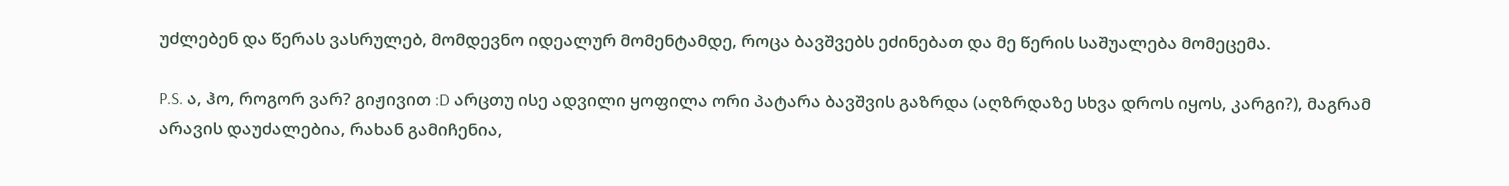უძლებენ და წერას ვასრულებ, მომდევნო იდეალურ მომენტამდე, როცა ბავშვებს ეძინებათ და მე წერის საშუალება მომეცემა.

P.S. ა, ჰო, როგორ ვარ? გიჟივით :D არცთუ ისე ადვილი ყოფილა ორი პატარა ბავშვის გაზრდა (აღზრდაზე სხვა დროს იყოს, კარგი?), მაგრამ არავის დაუძალებია, რახან გამიჩენია,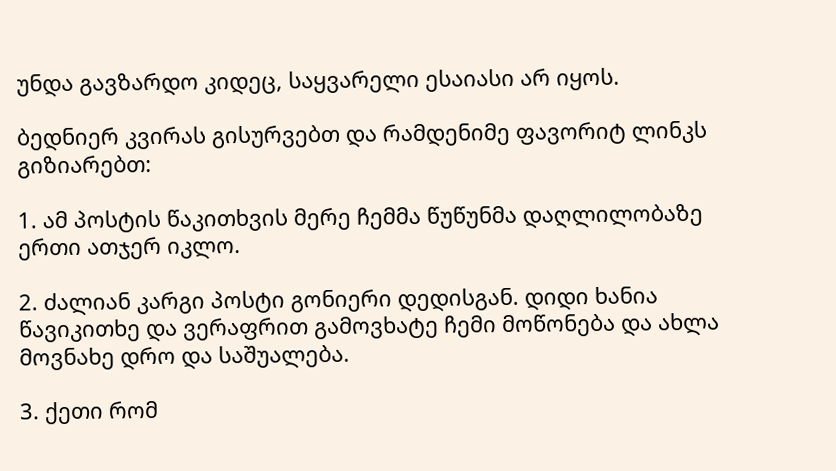უნდა გავზარდო კიდეც, საყვარელი ესაიასი არ იყოს.

ბედნიერ კვირას გისურვებთ და რამდენიმე ფავორიტ ლინკს გიზიარებთ:

1. ამ პოსტის წაკითხვის მერე ჩემმა წუწუნმა დაღლილობაზე ერთი ათჯერ იკლო.

2. ძალიან კარგი პოსტი გონიერი დედისგან. დიდი ხანია წავიკითხე და ვერაფრით გამოვხატე ჩემი მოწონება და ახლა მოვნახე დრო და საშუალება.

3. ქეთი რომ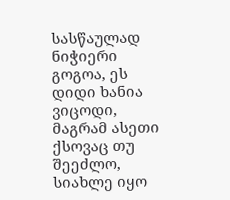სასწაულად ნიჭიერი გოგოა, ეს დიდი ხანია ვიცოდი, მაგრამ ასეთი ქსოვაც თუ შეეძლო, სიახლე იყო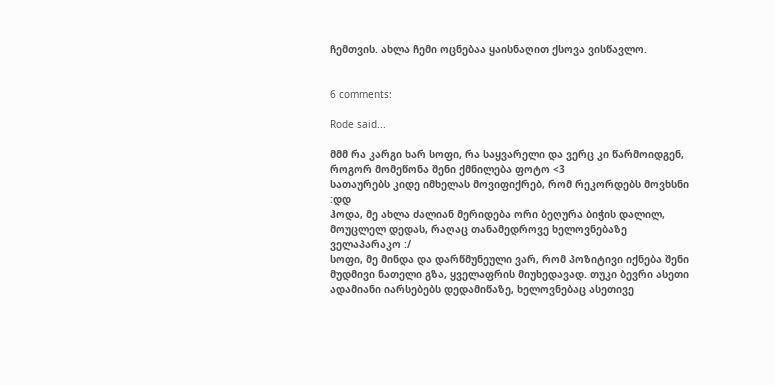ჩემთვის. ახლა ჩემი ოცნებაა ყაისნაღით ქსოვა ვისწავლო.


6 comments:

Rode said...

მმმ რა კარგი ხარ სოფი, რა საყვარელი და ვერც კი წარმოიდგენ, როგორ მომეწონა შენი ქმნილება ფოტო <3
სათაურებს კიდე იმხელას მოვიფიქრებ, რომ რეკორდებს მოვხსნი :დდ
ჰოდა, მე ახლა ძალიან მერიდება ორი ბეღურა ბიჭის დალილ, მოუცლელ დედას, რაღაც თანამედროვე ხელოვნებაზე ველაპარაკო :/
სოფი, მე მინდა და დარწმუნეული ვარ, რომ პოზიტივი იქნება შენი მუდმივი ნათელი გზა, ყველაფრის მიუხედავად. თუკი ბევრი ასეთი ადამიანი იარსებებს დედამიწაზე, ხელოვნებაც ასეთივე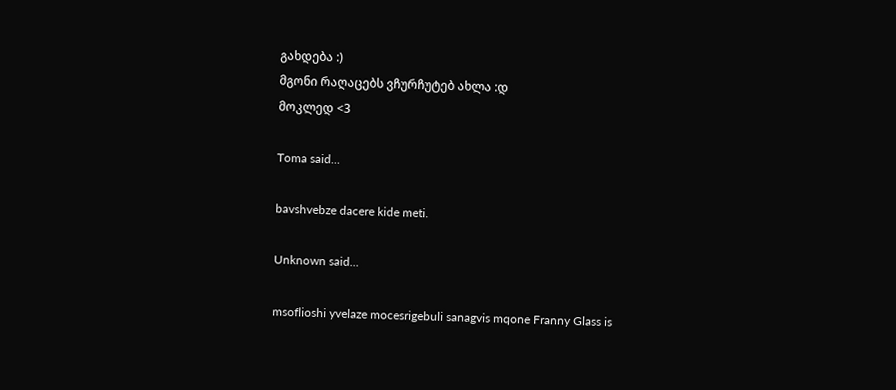გახდება :)
მგონი რაღაცებს ვჩურჩუტებ ახლა :დ
მოკლედ <3

Toma said...

bavshvebze dacere kide meti.

Unknown said...

msoflioshi yvelaze mocesrigebuli sanagvis mqone Franny Glass is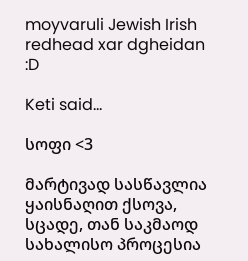moyvaruli Jewish Irish redhead xar dgheidan :D

Keti said...

სოფი <3

მარტივად სასწავლია ყაისნაღით ქსოვა, სცადე, თან საკმაოდ სახალისო პროცესია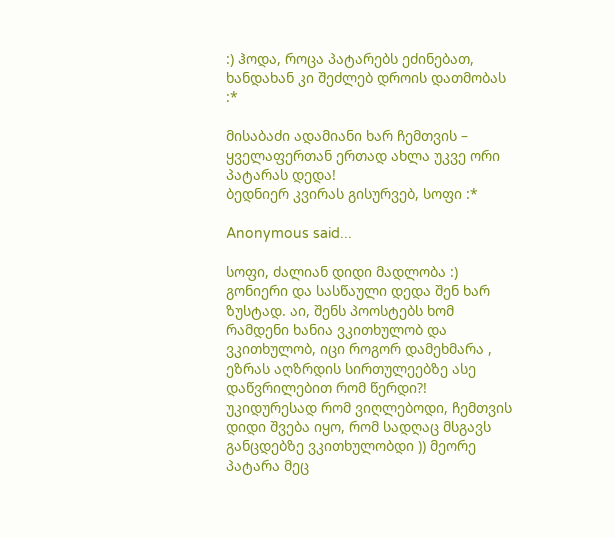:) ჰოდა, როცა პატარებს ეძინებათ, ხანდახან კი შეძლებ დროის დათმობას :*

მისაბაძი ადამიანი ხარ ჩემთვის – ყველაფერთან ერთად ახლა უკვე ორი პატარას დედა!
ბედნიერ კვირას გისურვებ, სოფი :*

Anonymous said...

სოფი, ძალიან დიდი მადლობა :) გონიერი და სასწაული დედა შენ ხარ ზუსტად. აი, შენს პოოსტებს ხომ რამდენი ხანია ვკითხულობ და ვკითხულობ, იცი როგორ დამეხმარა , ეზრას აღზრდის სირთულეებზე ასე დაწვრილებით რომ წერდი?! უკიდურესად რომ ვიღლებოდი, ჩემთვის დიდი შვება იყო, რომ სადღაც მსგავს განცდებზე ვკითხულობდი )) მეორე პატარა მეც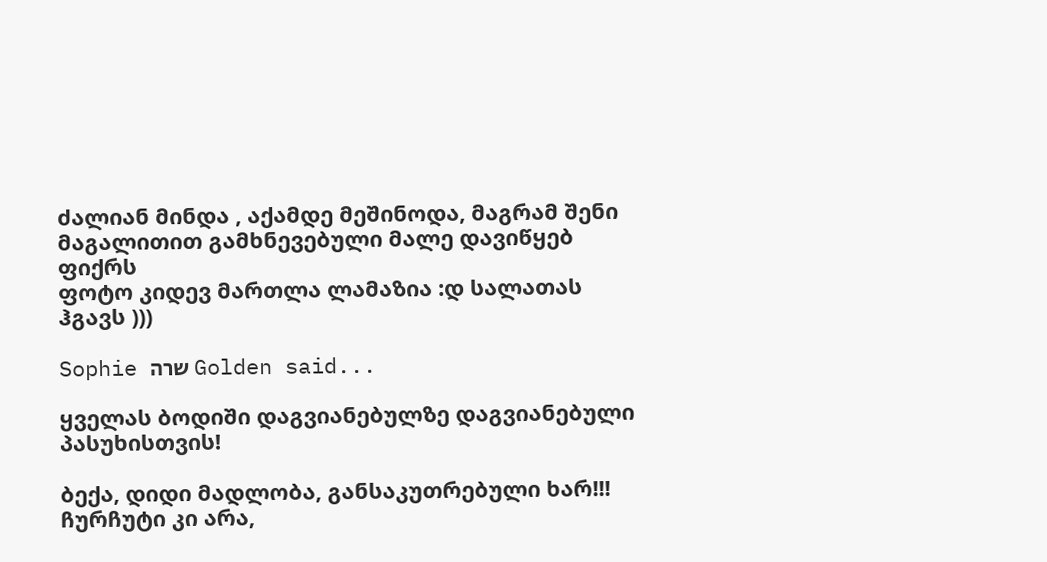ძალიან მინდა , აქამდე მეშინოდა, მაგრამ შენი მაგალითით გამხნევებული მალე დავიწყებ ფიქრს
ფოტო კიდევ მართლა ლამაზია :დ სალათას ჰგავს )))

Sophie שרה Golden said...

ყველას ბოდიში დაგვიანებულზე დაგვიანებული პასუხისთვის!

ბექა, დიდი მადლობა, განსაკუთრებული ხარ!!! ჩურჩუტი კი არა,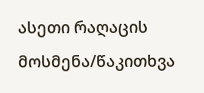ასეთი რაღაცის მოსმენა/წაკითხვა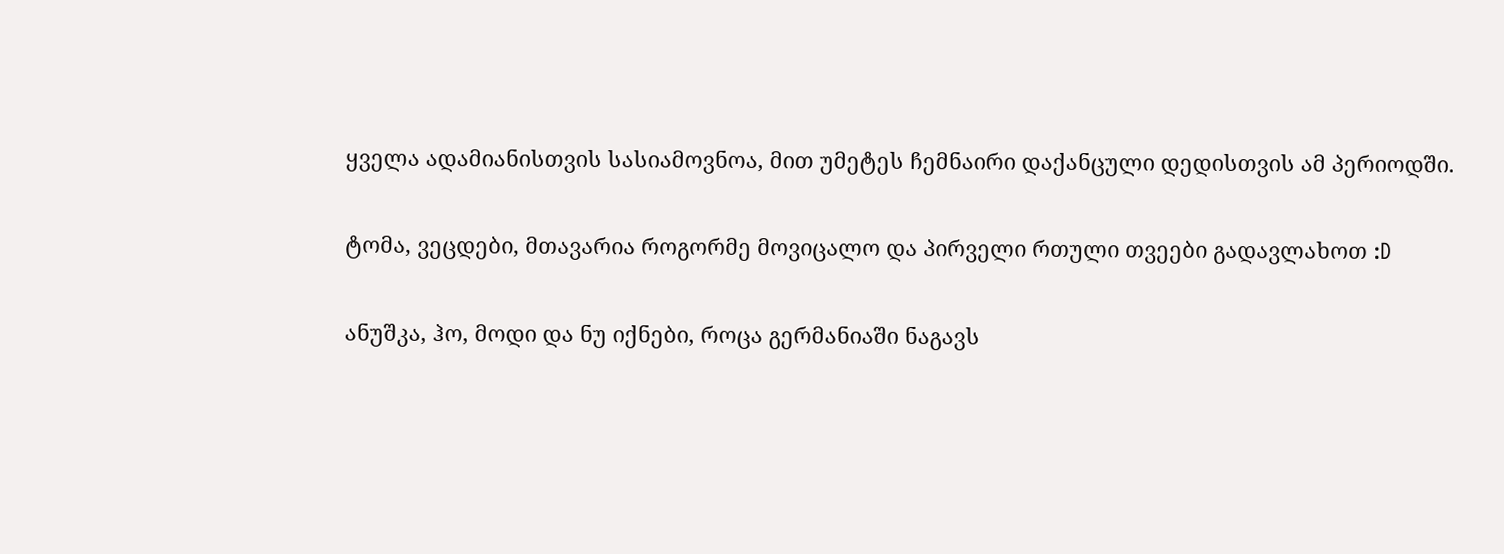ყველა ადამიანისთვის სასიამოვნოა, მით უმეტეს ჩემნაირი დაქანცული დედისთვის ამ პერიოდში.

ტომა, ვეცდები, მთავარია როგორმე მოვიცალო და პირველი რთული თვეები გადავლახოთ :D

ანუშკა, ჰო, მოდი და ნუ იქნები, როცა გერმანიაში ნაგავს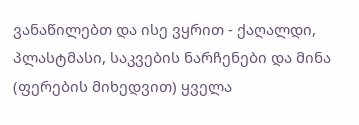ვანაწილებთ და ისე ვყრით - ქაღალდი, პლასტმასი, საკვების ნარჩენები და მინა (ფერების მიხედვით) ყველა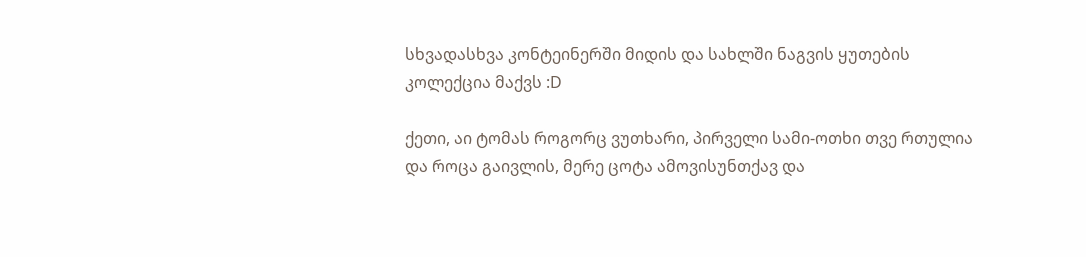სხვადასხვა კონტეინერში მიდის და სახლში ნაგვის ყუთების კოლექცია მაქვს :D

ქეთი, აი ტომას როგორც ვუთხარი, პირველი სამი-ოთხი თვე რთულია და როცა გაივლის, მერე ცოტა ამოვისუნთქავ და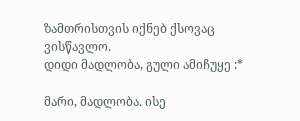ზამთრისთვის იქნებ ქსოვაც ვისწავლო.
დიდი მადლობა, გული ამიჩუყე :*

მარი, მადლობა. ისე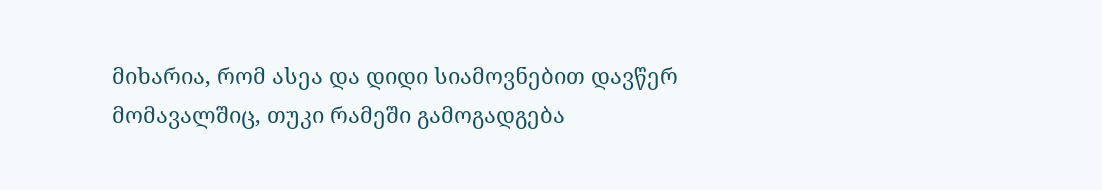მიხარია, რომ ასეა და დიდი სიამოვნებით დავწერ მომავალშიც, თუკი რამეში გამოგადგება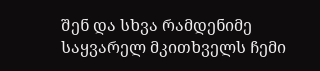შენ და სხვა რამდენიმე საყვარელ მკითხველს ჩემი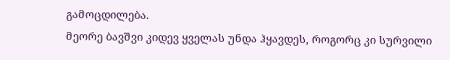გამოცდილება.
მეორე ბავშვი კიდევ ყველას უნდა ჰყავდეს, როგორც კი სურვილი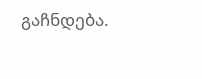გაჩნდება.